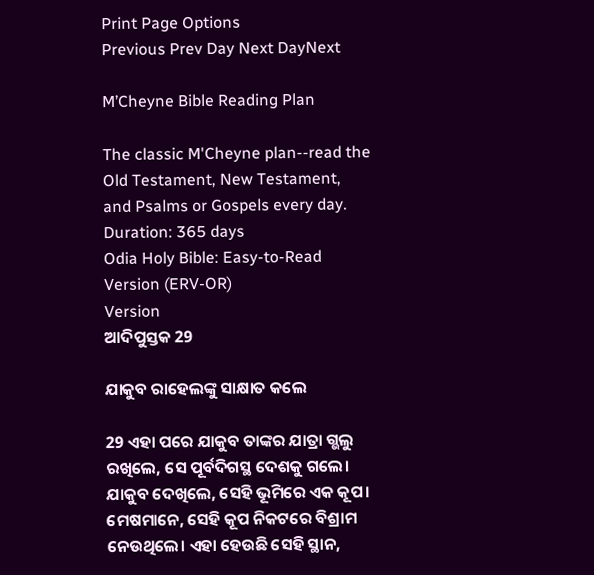Print Page Options
Previous Prev Day Next DayNext

M’Cheyne Bible Reading Plan

The classic M'Cheyne plan--read the Old Testament, New Testament, and Psalms or Gospels every day.
Duration: 365 days
Odia Holy Bible: Easy-to-Read Version (ERV-OR)
Version
ଆଦିପୁସ୍ତକ 29

ଯାକୁବ ରାହେଲଙ୍କୁ ସାକ୍ଷାତ କଲେ

29 ଏହା ପରେ ଯାକୁବ ତାଙ୍କର ଯାତ୍ରା ଗ୍ଭଲୁ ରଖିଲେ, ସେ ପୂର୍ବଦିଗସ୍ଥ ଦେଶକୁ ଗଲେ। ଯାକୁବ ଦେଖିଲେ, ସେହି ଭୂମିରେ ଏକ କୂପ। ମେଷମାନେ, ସେହି କୂପ ନିକଟରେ ବିଶ୍ରାମ ନେଉଥିଲେ। ଏହା ହେଉଛି ସେହି ସ୍ଥାନ,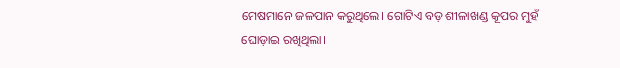ମେଷମାନେ ଜଳପାନ କରୁଥିଲେ। ଗୋଟିଏ ବଡ଼ ଶୀଳାଖଣ୍ଡ କୂପର ମୁହଁ ଘୋଡ଼ାଇ ରଖିଥିଲା।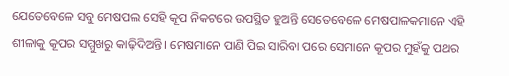ଯେତେବେଳେ ସବୁ ମେଷପଲ ସେହି କୂପ ନିକଟରେ ଉପସ୍ଥିତ ହୁଅନ୍ତି ସେତେବେଳେ ମେଷପାଳକମାନେ ଏହି ଶୀଳାକୁ କୂପର ସମ୍ମୁଖରୁ କାଢ଼ିଦିଅନ୍ତି। ମେଷମାନେ ପାଣି ପିଇ ସାରିବା ପରେ ସେମାନେ କୂପର ମୁହଁକୁ ପଥର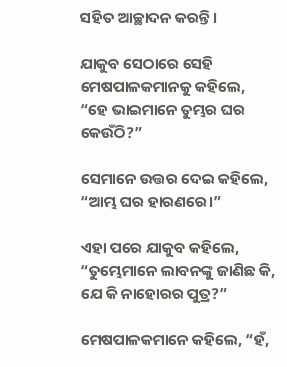ସହିତ ଆଚ୍ଛାଦନ କରନ୍ତି।

ଯାକୁବ ସେଠାରେ ସେହି ମେଷପାଳକମାନକୁ କହିଲେ, “ହେ ଭାଇମାନେ ତୁମ୍ଭର ଘର କେଉଁଠି?”

ସେମାନେ ଉତ୍ତର ଦେଇ କହିଲେ, “ଆମ୍ଭ ଘର ହାରଣରେ।”

ଏହା ପରେ ଯାକୁବ କହିଲେ, “ତୁମ୍ଭେମାନେ ଲାବନଙ୍କୁ ଜାଣିଛ କି, ଯେ କି ନାହୋରର ପୁତ୍ର?”

ମେଷପାଳକମାନେ କହିଲେ, “ହଁ,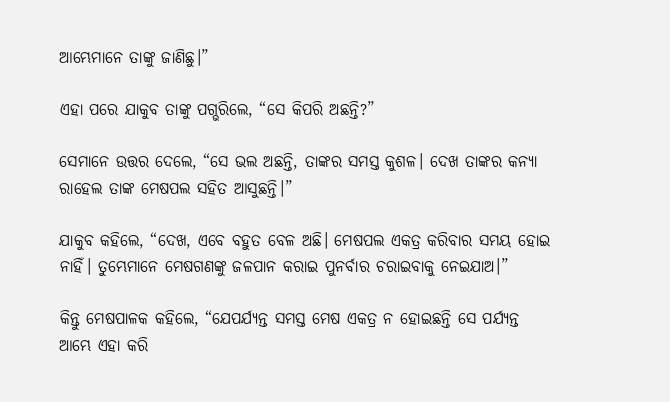ଆମ୍ଭେମାନେ ତାଙ୍କୁ ଜାଣିଛୁ।”

ଏହା ପରେ ଯାକୁବ ତାଙ୍କୁ ପଗ୍ଭରିଲେ, “ସେ କିପରି ଅଛନ୍ତି?”

ସେମାନେ ଉତ୍ତର ଦେଲେ, “ସେ ଭଲ ଅଛନ୍ତି, ତାଙ୍କର ସମସ୍ତ କୁଶଳ। ଦେଖ ତାଙ୍କର କନ୍ୟା ରାହେଲ ତାଙ୍କ ମେଷପଲ ସହିତ ଆସୁଛନ୍ତି।”

ଯାକୁବ କହିଲେ, “ଦେଖ, ଏବେ ବହୁତ ବେଳ ଅଛି। ମେଷପଲ ଏକତ୍ର କରିବାର ସମୟ ହୋଇ ନାହିଁ। ତୁମ୍ଭେମାନେ ମେଷଗଣଙ୍କୁ ଜଳପାନ କରାଇ ପୁନର୍ବାର ଚରାଇବାକୁ ନେଇଯାଅ।”

କିନ୍ତୁ ମେଷପାଳକ କହିଲେ, “ଯେପର୍ଯ୍ୟନ୍ତ ସମସ୍ତ ମେଷ ଏକତ୍ର ନ ହୋଇଛନ୍ତି ସେ ପର୍ଯ୍ୟନ୍ତ ଆମ୍ଭେ ଏହା କରି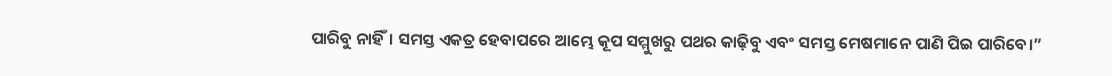ପାରିବୁ ନାହିଁ। ସମସ୍ତ ଏକତ୍ର ହେବାପରେ ଆମ୍ଭେ କୂପ ସମ୍ମୁଖରୁ ପଥର କାଢ଼ିବୁ ଏବଂ ସମସ୍ତ ମେଷମାନେ ପାଣି ପିଇ ପାରିବେ।”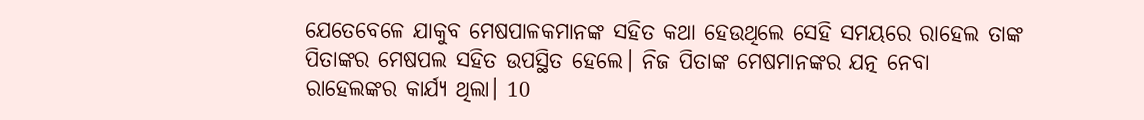ଯେତେବେଳେ ଯାକୁବ ମେଷପାଳକମାନଙ୍କ ସହିତ କଥା ହେଉଥିଲେ ସେହି ସମୟରେ ରାହେଲ ତାଙ୍କ ପିତାଙ୍କର ମେଷପଲ ସହିତ ଉପସ୍ଥିତ ହେଲେ। ନିଜ ପିତାଙ୍କ ମେଷମାନଙ୍କର ଯତ୍ନ ନେବା ରାହେଲଙ୍କର କାର୍ଯ୍ୟ ଥିଲା। 10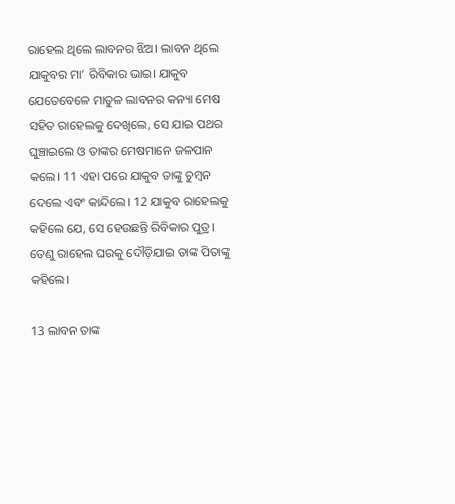ରାହେଲ ଥିଲେ ଲାବନର ଝିଅ। ଲାବନ ଥିଲେ ଯାକୁବର ମା’ ରିବିକାର ଭାଇ। ଯାକୁବ ଯେତେବେଳେ ମାତୁଳ ଲାବନର କନ୍ୟା ମେଷ ସହିତ ରାହେଲକୁ ଦେଖିଲେ, ସେ ଯାଇ ପଥର ଘୁଞ୍ଚାଇଲେ ଓ ତାଙ୍କର ମେଷମାନେ ଜଳପାନ କଲେ। 11 ଏହା ପରେ ଯାକୁବ ତାଙ୍କୁ ଚୁମ୍ବନ ଦେଲେ ଏବଂ କାନ୍ଦିଲେ। 12 ଯାକୁବ ରାହେଲକୁ କହିଲେ ଯେ, ସେ ହେଉଛନ୍ତି ରିବିକାର ପୁତ୍ର। ତେଣୁ ରାହେଲ ଘରକୁ ଦୌଡ଼ିଯାଇ ତାଙ୍କ ପିତାଙ୍କୁ କହିଲେ।

13 ଲାବନ ତାଙ୍କ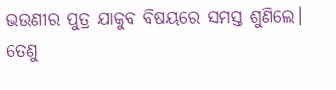ଭଉଣୀର ପୁତ୍ର ଯାକୁବ ବିଷୟରେ ସମସ୍ତ ଶୁଣିଲେ। ତେଣୁ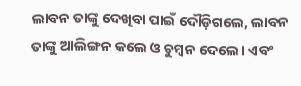ଲାବନ ତାଙ୍କୁ ଦେଖିବା ପାଇଁ ଦୌଡ଼ିଗଲେ, ଲାବନ ତାଙ୍କୁ ଆଲିଙ୍ଗନ କଲେ ଓ ଚୁମ୍ବନ ଦେଲେ। ଏବଂ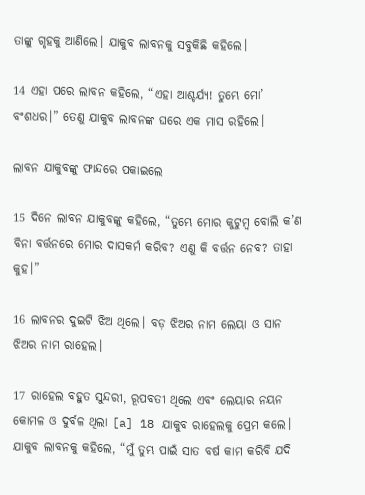ତାଙ୍କୁ ଗୃହକୁ ଆଣିଲେ। ଯାକୁବ ଲାବନକୁ ସବୁକିଛି କହିଲେ।

14 ଏହା ପରେ ଲାବନ କହିଲେ, “ଏହା ଆଶ୍ଚର୍ଯ୍ୟ! ତୁମ୍ଭେ ମୋ’ ବଂଶଧର।” ତେଣୁ ଯାକୁବ ଲାବନଙ୍କ ଘରେ ଏକ ମାସ ରହିଲେ।

ଲାବନ ଯାକୁବଙ୍କୁ ଫାନ୍ଦରେ ପକାଇଲେ

15 ଦିନେ ଲାବନ ଯାକୁବଙ୍କୁ କହିଲେ, “ତୁମ୍ଭେ ମୋର କୁଟୁମ୍ବ ବୋଲି କ’ଣ ବିନା ବର୍ତ୍ତନରେ ମୋର ଦାସକର୍ମ କରିବ? ଏଣୁ କି ବର୍ତ୍ତନ ନେବ? ତାହା କୁହ।”

16 ଲାବନର ଦୁଇଟି ଝିଅ ଥିଲେ। ବଡ଼ ଝିଅର ନାମ ଲେୟା ଓ ସାନ ଝିଅର ନାମ ରାହେଲ।

17 ରାହେଲ ବହୁତ ସୁନ୍ଦରୀ, ରୂପବତୀ ଥିଲେ ଏବଂ ଲେୟାର ନୟନ କୋମଳ ଓ ଦୁର୍ବଳ ଥିଲା [a] 18 ଯାକୁବ ରାହେଲକୁ ପ୍ରେମ କଲେ। ଯାକୁବ ଲାବନକୁ କହିଲେ, “ମୁଁ ତୁମ୍ଭ ପାଇଁ ସାତ ବର୍ଷ କାମ କରିବି ଯଦି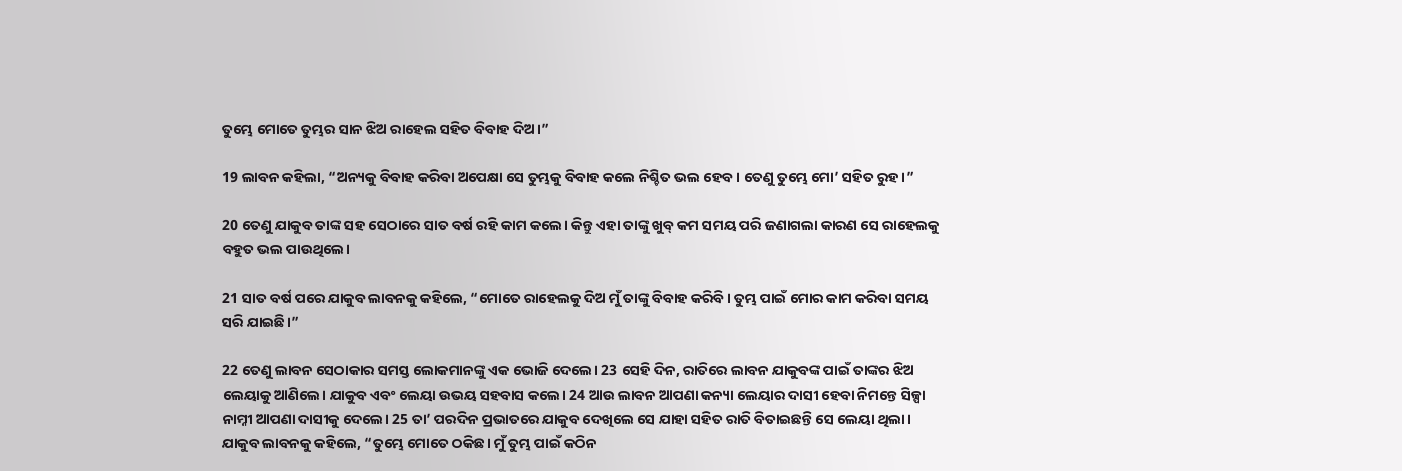ତୁମ୍ଭେ ମୋତେ ତୁମ୍ଭର ସାନ ଝିଅ ରାହେଲ ସହିତ ବିବାହ ଦିଅ।”

19 ଲାବନ କହିଲା, “ଅନ୍ୟକୁ ବିବାହ କରିବା ଅପେକ୍ଷା ସେ ତୁମ୍ଭକୁ ବିବାହ କଲେ ନିଶ୍ଚିତ ଭଲ ହେବ। ତେଣୁ ତୁମ୍ଭେ ମୋ’ ସହିତ ରୁହ।”

20 ତେଣୁ ଯାକୁବ ତାଙ୍କ ସହ ସେଠାରେ ସାତ ବର୍ଷ ରହି କାମ କଲେ। କିନ୍ତୁ ଏହା ତାଙ୍କୁ ଖୁବ୍ କମ ସମୟ ପରି ଜଣାଗଲା କାରଣ ସେ ରାହେଲକୁ ବହୁତ ଭଲ ପାଉଥିଲେ।

21 ସାତ ବର୍ଷ ପରେ ଯାକୁବ ଲାବନକୁ କହିଲେ, “ମୋତେ ରାହେଲକୁ ଦିଅ ମୁଁ ତାଙ୍କୁ ବିବାହ କରିବି। ତୁମ୍ଭ ପାଇଁ ମୋର କାମ କରିବା ସମୟ ସରି ଯାଇଛି।”

22 ତେଣୁ ଲାବନ ସେଠାକାର ସମସ୍ତ ଲୋକମାନଙ୍କୁ ଏକ ଭୋଜି ଦେଲେ। 23 ସେହି ଦିନ, ରାତିରେ ଲାବନ ଯାକୁବଙ୍କ ପାଇଁ ତାଙ୍କର ଝିଅ ଲେୟାକୁ ଆଣିଲେ। ଯାକୁବ ଏବଂ ଲେୟା ଉଭୟ ସହବାସ କଲେ। 24 ଆଉ ଲାବନ ଆପଣା କନ୍ୟା ଲେୟାର ଦାସୀ ହେବା ନିମନ୍ତେ ସିଳ୍ପା ନାମ୍ନୀ ଆପଣା ଦାସୀକୁ ଦେଲେ। 25 ତା’ ପରଦିନ ପ୍ରଭାତରେ ଯାକୁବ ଦେଖିଲେ ସେ ଯାହା ସହିତ ରାତି ବିତାଇଛନ୍ତି ସେ ଲେୟା ଥିଲା। ଯାକୁବ ଲାବନକୁ କହିଲେ, “ତୁମ୍ଭେ ମୋତେ ଠକିଛ। ମୁଁ ତୁମ୍ଭ ପାଇଁ କଠିନ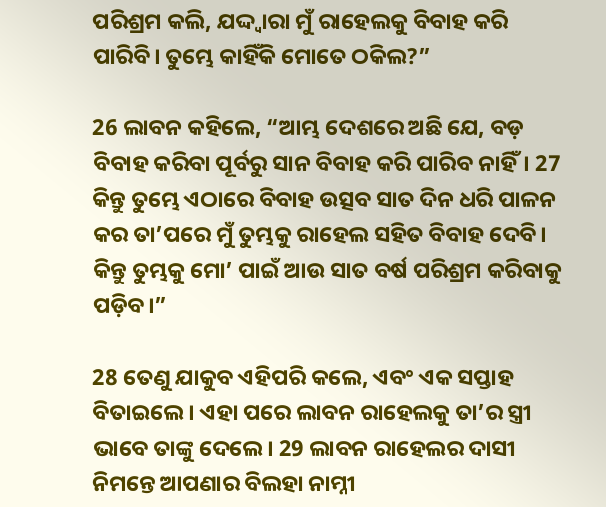ପରିଶ୍ରମ କଲି, ଯଦ୍ଦ୍ୱାରା ମୁଁ ରାହେଲକୁ ବିବାହ କରି ପାରିବି। ତୁମ୍ଭେ କାହିଁକି ମୋତେ ଠକିଲ?”

26 ଲାବନ କହିଲେ, “ଆମ୍ଭ ଦେଶରେ ଅଛି ଯେ, ବଡ଼ ବିବାହ କରିବା ପୂର୍ବରୁ ସାନ ବିବାହ କରି ପାରିବ ନାହିଁ। 27 କିନ୍ତୁ ତୁମ୍ଭେ ଏଠାରେ ବିବାହ ଉତ୍ସବ ସାତ ଦିନ ଧରି ପାଳନ କର ତା’ପରେ ମୁଁ ତୁମ୍ଭକୁ ରାହେଲ ସହିତ ବିବାହ ଦେବି। କିନ୍ତୁ ତୁମ୍ଭକୁ ମୋ’ ପାଇଁ ଆଉ ସାତ ବର୍ଷ ପରିଶ୍ରମ କରିବାକୁ ପଡ଼ିବ।”

28 ତେଣୁ ଯାକୁବ ଏହିପରି କଲେ, ଏବଂ ଏକ ସପ୍ତାହ ବିତାଇଲେ। ଏହା ପରେ ଲାବନ ରାହେଲକୁ ତା’ର ସ୍ତ୍ରୀ ଭାବେ ତାଙ୍କୁ ଦେଲେ। 29 ଲାବନ ରାହେଲର ଦାସୀ ନିମନ୍ତେ ଆପଣାର ବିଲହା ନାମ୍ନୀ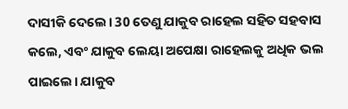ଦାସୀକି ଦେଲେ। 30 ତେଣୁ ଯାକୁବ ରାହେଲ ସହିତ ସହବାସ କଲେ, ଏବଂ ଯାକୁବ ଲେୟା ଅପେକ୍ଷା ରାହେଲକୁ ଅଧିକ ଭଲ ପାଇଲେ। ଯାକୁବ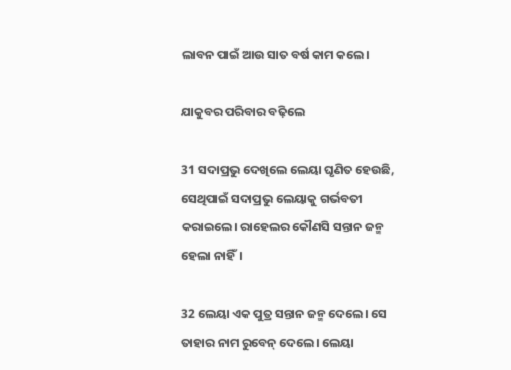ଲାବନ ପାଇଁ ଆଉ ସାତ ବର୍ଷ କାମ କଲେ।

ଯାକୁବର ପରିବାର ବଢ଼ିଲେ

31 ସଦାପ୍ରଭୁ ଦେଖିଲେ ଲେୟା ଘୃଣିତ ହେଉଛି, ସେଥିପାଇଁ ସଦାପ୍ରଭୁ ଲେୟାକୁ ଗର୍ଭବତୀ କରାଇଲେ। ରାହେଲର କୌଣସି ସନ୍ତାନ ଜନ୍ମ ହେଲା ନାହିଁ।

32 ଲେୟା ଏକ ପୁତ୍ର ସନ୍ତାନ ଜନ୍ମ ଦେଲେ। ସେ ତାହାର ନାମ ରୁବେନ୍ ଦେଲେ। ଲେୟା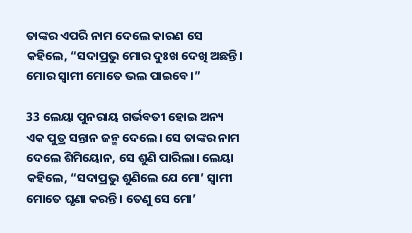ତାଙ୍କର ଏପରି ନାମ ଦେଲେ କାରଣ ସେ କହିଲେ, “ସଦାପ୍ରଭୁ ମୋର ଦୁଃଖ ଦେଖି ଅଛନ୍ତି। ମୋର ସ୍ୱାମୀ ମୋତେ ଭଲ ପାଇବେ।”

33 ଲେୟା ପୁନରାୟ ଗର୍ଭବତୀ ହୋଇ ଅନ୍ୟ ଏକ ପୁତ୍ର ସନ୍ତାନ ଜନ୍ମ ଦେଲେ। ସେ ତାଙ୍କର ନାମ ଦେଲେ ଶିମିୟୋନ, ସେ ଶୁଣି ପାରିଲା। ଲେୟା କହିଲେ, “ସଦାପ୍ରଭୁ ଶୁଣିଲେ ଯେ ମୋ’ ସ୍ୱାମୀ ମୋତେ ଘୃଣା କରନ୍ତି। ତେଣୁ ସେ ମୋ’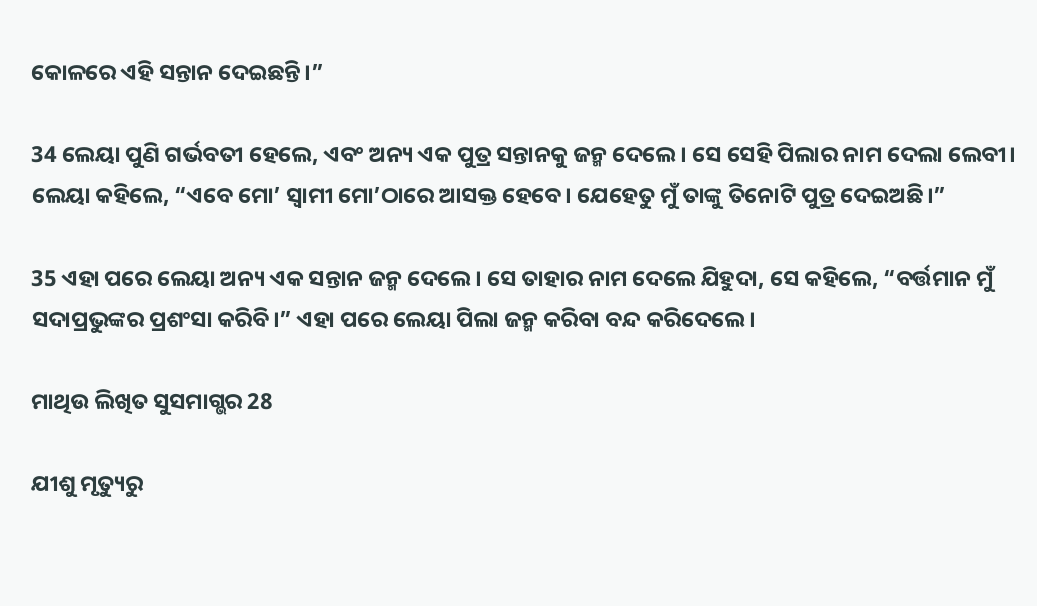କୋଳରେ ଏହି ସନ୍ତାନ ଦେଇଛନ୍ତି।”

34 ଲେୟା ପୁଣି ଗର୍ଭବତୀ ହେଲେ, ଏବଂ ଅନ୍ୟ ଏକ ପୁତ୍ର ସନ୍ତାନକୁ ଜନ୍ମ ଦେଲେ। ସେ ସେହି ପିଲାର ନାମ ଦେଲା ଲେବୀ। ଲେୟା କହିଲେ, “ଏବେ ମୋ’ ସ୍ୱାମୀ ମୋ’ଠାରେ ଆସକ୍ତ ହେବେ। ଯେହେତୁ ମୁଁ ତାଙ୍କୁ ତିନୋଟି ପୁତ୍ର ଦେଇଅଛି।”

35 ଏହା ପରେ ଲେୟା ଅନ୍ୟ ଏକ ସନ୍ତାନ ଜନ୍ମ ଦେଲେ। ସେ ତାହାର ନାମ ଦେଲେ ଯିହୁଦା, ସେ କହିଲେ, “ବର୍ତ୍ତମାନ ମୁଁ ସଦାପ୍ରଭୁଙ୍କର ପ୍ରଶଂସା କରିବି।” ଏହା ପରେ ଲେୟା ପିଲା ଜନ୍ମ କରିବା ବନ୍ଦ କରିଦେଲେ।

ମାଥିଉ ଲିଖିତ ସୁସମାଗ୍ଭର 28

ଯୀଶୁ ମୃତ୍ୟୁରୁ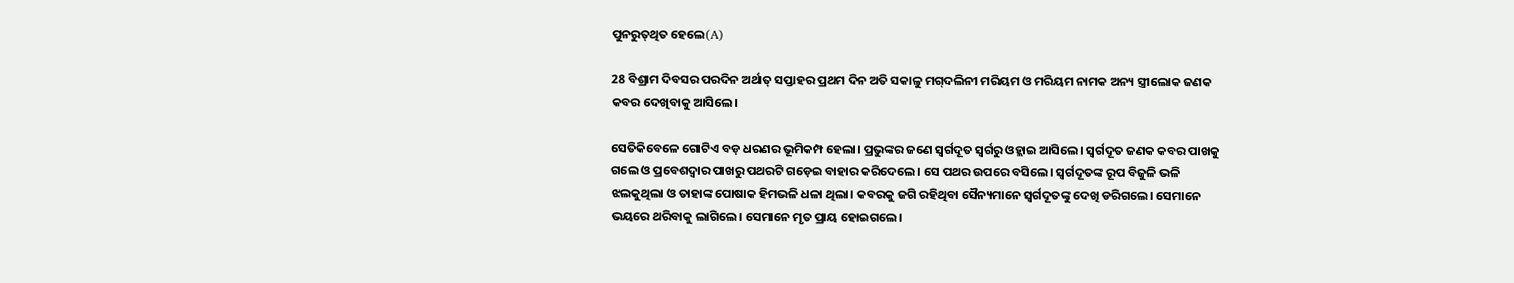ପୁନ‌ରୁ‌‌ତ୍‌‌ଥିତ ହେଲେ(A)

28 ବିଶ୍ରାମ ଦିବସର ପରଦିନ ଅର୍ଥାତ୍ ସପ୍ତାହର ପ୍ରଥମ ଦିନ ଅତି ସକାଳୁ ମ‌ଗ୍‌‌ଦଲିନୀ ମରିୟମ ଓ ମରିୟମ ନାମକ ଅନ୍ୟ ସ୍ତ୍ରୀଲୋକ ଜଣକ କବର ଦେଖିବାକୁ ଆସିଲେ।

ସେତିକିବେଳେ ଗୋଟିଏ ବଡ଼ ଧରଣର ଭୂମିକମ୍ପ ହେଲା। ପ୍ରଭୁଙ୍କର ଜଣେ ସ୍ୱର୍ଗଦୂତ ସ୍ୱର୍ଗରୁ ଓହ୍ଲାଇ ଆସିଲେ। ସ୍ୱର୍ଗଦୂତ ଜଣକ କବର ପାଖକୁ ଗଲେ ଓ ପ୍ରବେଶଦ୍ୱାର ପାଖରୁ ପଥରଟି ଗଡ଼େଇ ବାହାର କରିଦେଲେ। ସେ ପଥର ଉପରେ ବସିଲେ। ସ୍ୱର୍ଗଦୂତଙ୍କ ରୂପ ବିଜୁଳି ଭଳି ଝଲକୁଥିଲା ଓ ତାହାଙ୍କ ପୋଷାକ ହିମଭଳି ଧଳା ଥିଲା। କବରକୁ ଜଗି ରହିଥିବା ସୈନ୍ୟମାନେ ସ୍ୱର୍ଗଦୂତଙ୍କୁ ଦେଖି ଡରିଗଲେ। ସେମାନେ ଭୟରେ ଥରିବାକୁ ଲାଗିଲେ। ସେମାନେ ମୃତ ପ୍ରାୟ ହୋଇଗଲେ।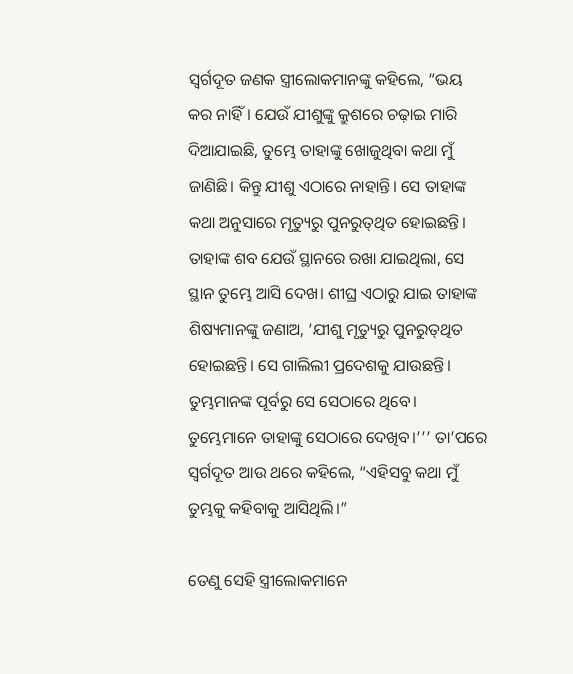ସ୍ୱର୍ଗଦୂତ ଜଣକ ସ୍ତ୍ରୀଲୋକମାନଙ୍କୁ କହିଲେ, “ଭୟ କର ନାହିଁ। ଯେଉଁ ଯୀଶୁଙ୍କୁ କ୍ରୁଶରେ ଚଢ଼ାଇ ମାରି ଦିଆଯାଇଛି, ତୁମ୍ଭେ ତାହାଙ୍କୁ ଖୋଜୁଥିବା କଥା ମୁଁ ଜାଣିଛି। କିନ୍ତୁ ଯୀଶୁ ଏଠାରେ ନାହାନ୍ତି। ସେ ତାହାଙ୍କ କଥା ଅନୁସାରେ ମୃତ୍ୟୁରୁ ପୁନ‌ରୁ‌‌ତ୍‌‌ଥିତ ହୋଇଛନ୍ତି। ତାହାଙ୍କ ଶବ ଯେଉଁ ସ୍ଥାନରେ ରଖା ଯାଇଥିଲା, ସେ ସ୍ଥାନ ତୁମ୍ଭେ ଆସି ଦେଖ। ଶୀଘ୍ର ଏଠାରୁ ଯାଇ ତାହାଙ୍କ ଶିଷ୍ୟମାନଙ୍କୁ ଜଣାଅ, ‘ଯୀଶୁ ମୃତ୍ୟୁରୁ ପୁନ‌ରୁ‌‌ତ୍‌‌ଥିତ ହୋଇଛନ୍ତି। ସେ ଗାଲିଲୀ ପ୍ରଦେଶକୁ ଯାଉଛନ୍ତି। ତୁମ୍ଭମାନଙ୍କ ପୂର୍ବରୁ ସେ ସେଠାରେ ଥିବେ। ତୁମ୍ଭେମାନେ ତାହାଙ୍କୁ ସେଠାରେ ଦେଖିବ।’’’ ତା’ପରେ ସ୍ୱର୍ଗଦୂତ ଆଉ ଥରେ କହିଲେ, “ଏହିସବୁ କଥା ମୁଁ ତୁମ୍ଭକୁ କହିବାକୁ ଆସିଥିଲି।”

ତେଣୁ ସେହି ସ୍ତ୍ରୀଲୋକମାନେ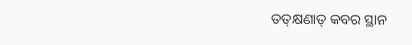ତ‌‌‌ତ୍‌‌କ୍ଷଣାତ୍ କବର ସ୍ଥାନ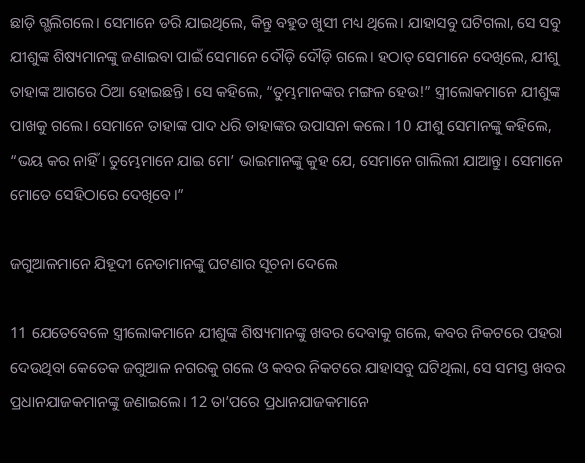ଛାଡ଼ି ଗ୍ଭଲିଗଲେ। ସେମାନେ ଡରି ଯାଇଥିଲେ, କିନ୍ତୁ ବହୁତ ଖୁସୀ ମଧ୍ୟ ଥିଲେ। ଯାହାସବୁ ଘଟିଗଲା, ସେ ସବୁ ଯୀଶୁଙ୍କ ଶିଷ୍ୟମାନଙ୍କୁ ଜଣାଇବା ପାଇଁ ସେମାନେ ଦୌଡ଼ି ଦୌଡ଼ି ଗଲେ। ହଠାତ୍ ସେମାନେ ଦେଖିଲେ, ଯୀଶୁ ତାହାଙ୍କ ଆଗରେ ଠିଆ ହୋଇଛନ୍ତି। ସେ କହିଲେ, “ତୁମ୍ଭମାନଙ୍କର ମଙ୍ଗଳ ହେଉ!” ସ୍ତ୍ରୀଲୋକମାନେ ଯୀଶୁଙ୍କ ପାଖକୁ ଗଲେ। ସେମାନେ ତାହାଙ୍କ ପାଦ ଧରି ତାହାଙ୍କର ଉପାସନା କଲେ। 10 ଯୀଶୁ ସେମାନଙ୍କୁ କହିଲେ, “ଭୟ କର ନାହିଁ। ତୁମ୍ଭେମାନେ ଯାଇ ମୋ’ ଭାଇମାନଙ୍କୁ କୁହ ଯେ, ସେମାନେ ଗାଲିଲୀ ଯାଆନ୍ତୁ। ସେମାନେ ମୋତେ ସେହିଠାରେ ଦେଖିବେ।”

ଜଗୁଆଳମାନେ ଯିହୂଦୀ ନେତାମାନଙ୍କୁ ଘଟଣାର ସୂଚନା ଦେଲେ

11 ଯେତେବେଳେ ସ୍ତ୍ରୀଲୋକମାନେ ଯୀଶୁଙ୍କ ଶିଷ୍ୟମାନଙ୍କୁ ଖବର ଦେବାକୁ ଗଲେ, କବର ନିକଟରେ ପହରା ଦେଉଥିବା କେତେକ ଜଗୁଆଳ ନଗରକୁ ଗଲେ ଓ କବର ନିକଟରେ ଯାହାସବୁ ଘଟିଥିଲା, ସେ ସମସ୍ତ ଖବର ପ୍ରଧାନଯାଜକମାନଙ୍କୁ ଜଣାଇଲେ। 12 ତା’ପରେ ପ୍ରଧାନଯାଜକମାନେ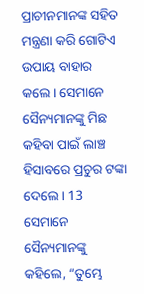ପ୍ରାଚୀନମାନଙ୍କ ସହିତ ମନ୍ତ୍ରଣା କରି ଗୋଟିଏ ଉପାୟ ବାହାର କଲେ। ସେମାନେ ସୈନ୍ୟମାନଙ୍କୁ ମିଛ କହିବା ପାଇଁ ଲାଞ୍ଚ ହିସାବରେ ପ୍ରଚୁର ଟଙ୍କା ଦେଲେ। 13 ସେମାନେ ସୈନ୍ୟମାନଙ୍କୁ କହିଲେ, “ତୁମ୍ଭେ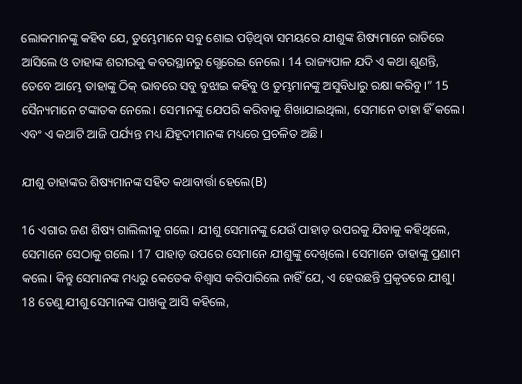ଲୋକମାନଙ୍କୁ କହିବ ଯେ, ତୁମ୍ଭେମାନେ ସବୁ ଶୋଇ ପଡ଼ିଥିବା ସମୟରେ ଯୀଶୁଙ୍କ ଶିଷ୍ୟମାନେ ରାତିରେ ଆସିଲେ ଓ ତାହାଙ୍କ ଶରୀରକୁ କବରସ୍ଥାନରୁ ଗ୍ଭେରେଇ ନେଲେ। 14 ରାଜ୍ୟପାଳ ଯଦି ଏ କଥା ଶୁଣନ୍ତି, ତେବେ ଆମ୍ଭେ ତାହାଙ୍କୁ ଠିକ୍ ଭାବରେ ସବୁ ବୁଝାଇ କହିବୁ ଓ ତୁମ୍ଭମାନଙ୍କୁ ଅସୁବିଧାରୁ ରକ୍ଷା କରିବୁ।” 15 ସୈନ୍ୟମାନେ ଟଙ୍କାତକ ନେଲେ। ସେମାନଙ୍କୁ ଯେପରି କରିବାକୁ ଶିଖାଯାଇଥିଲା, ସେମାନେ ତାହା ହିଁ କଲେ। ଏବଂ ଏ କଥାଟି ଆଜି ପର୍ଯ୍ୟନ୍ତ ମଧ୍ୟ ଯିହୂଦୀମାନଙ୍କ ମଧ୍ୟରେ ପ୍ରଚଳିତ ଅଛି।

ଯୀଶୁ ତାହାଙ୍କର ଶିଷ୍ୟମାନଙ୍କ ସହିତ କଥାବାର୍ତ୍ତା ହେଲେ(B)

16 ଏଗାର ଜଣ ଶିଷ୍ୟ ଗାଲିଲୀକୁ ଗଲେ। ଯୀଶୁ ସେମାନଙ୍କୁ ଯେଉଁ ପାହାଡ଼ ଉପରକୁ ଯିବାକୁ କହିଥିଲେ, ସେମାନେ ସେଠାକୁ ଗଲେ। 17 ପାହାଡ଼ ଉପରେ ସେମାନେ ଯୀଶୁଙ୍କୁ ଦେଖିଲେ। ସେମାନେ ତାହାଙ୍କୁ ପ୍ରଣାମ କଲେ। କିନ୍ତୁ ସେମାନଙ୍କ ମଧ୍ୟରୁ କେତେକ ବିଶ୍ୱାସ କରିପାରିଲେ ନାହିଁ ଯେ, ଏ ହେଉଛନ୍ତି ପ୍ରକୃତରେ ଯୀଶୁ। 18 ତେଣୁ ଯୀଶୁ ସେମାନଙ୍କ ପାଖକୁ ଆସି କହିଲେ,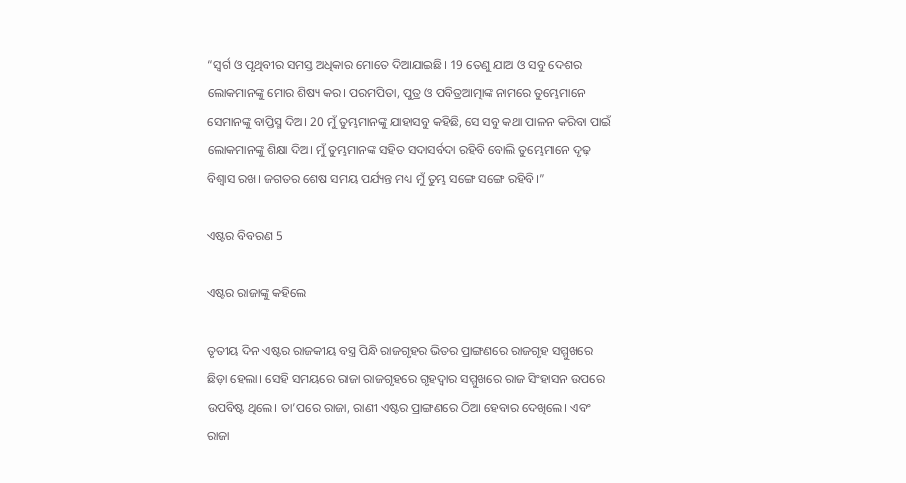“ସ୍ୱର୍ଗ ଓ ପୃଥିବୀର ସମସ୍ତ ଅଧିକାର ମୋତେ ଦିଆଯାଇଛି। 19 ତେଣୁ ଯାଅ ଓ ସବୁ ଦେଶର ଲୋକମାନଙ୍କୁ ମୋର ଶିଷ୍ୟ କର। ପରମପିତା, ପୁତ୍ର ଓ ପବିତ୍ରଆତ୍ମାଙ୍କ ନାମରେ ତୁମ୍ଭେମାନେ ସେମାନଙ୍କୁ ବାପ୍ତିସ୍ମ ଦିଅ। 20 ମୁଁ ତୁମ୍ଭମାନଙ୍କୁ ଯାହାସବୁ କହିଛି, ସେ ସବୁ କଥା ପାଳନ କରିବା ପାଇଁ ଲୋକମାନଙ୍କୁ ଶିକ୍ଷା ଦିଅ। ମୁଁ ତୁମ୍ଭମାନଙ୍କ ସହିତ ସଦାସର୍ବଦା ରହିବି ବୋଲି ତୁମ୍ଭେମାନେ ଦୃଢ଼ ବିଶ୍ୱାସ ରଖ। ଜଗତର ଶେଷ ସମୟ ପର୍ଯ୍ୟନ୍ତ ମଧ୍ୟ ମୁଁ ତୁମ୍ଭ ସଙ୍ଗେ ସଙ୍ଗେ ରହିବି।”

ଏଷ୍ଟର ବିବରଣ 5

ଏଷ୍ଟର ରାଜାଙ୍କୁ କହିଲେ

ତୃତୀୟ ଦିନ ଏଷ୍ଟର ରାଜକୀୟ ବସ୍ତ୍ର ପିନ୍ଧି ରାଜଗୃହର ଭିତର ପ୍ରାଙ୍ଗଣରେ ରାଜଗୃହ ସମ୍ମୁଖରେ ଛିଡ଼ା ହେଲା। ସେହି ସମୟରେ ରାଜା ରାଜଗୃହରେ ଗୃହଦ୍ୱାର ସମ୍ମୁଖରେ ରାଜ ସିଂହାସନ ଉପରେ ଉପବିଷ୍ଟ ଥିଲେ। ତା’ପରେ ରାଜା, ରାଣୀ ଏଷ୍ଟର ପ୍ରାଙ୍ଗଣରେ ଠିଆ ହେବାର ଦେଖିଲେ। ଏବଂ ରାଜା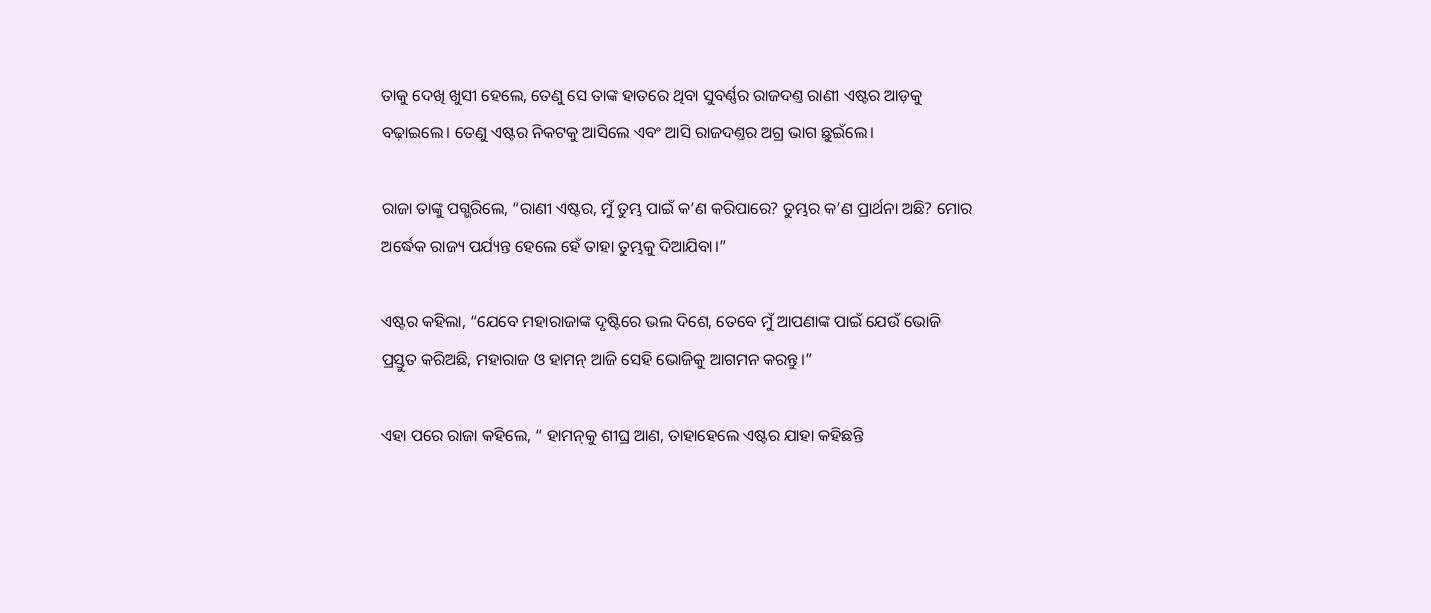ତାକୁ ଦେଖି ଖୁସୀ ହେଲେ, ତେଣୁ ସେ ତାଙ୍କ ହାତରେ ଥିବା ସୁବର୍ଣ୍ଣର ରାଜଦଣ୍ତ ରାଣୀ ଏଷ୍ଟର ଆଡ଼କୁ ବଢ଼ାଇଲେ। ତେଣୁ ଏଷ୍ଟର ନିକଟକୁ ଆସିଲେ ଏବଂ ଆସି ରାଜଦଣ୍ତର ଅଗ୍ର ଭାଗ ଛୁଇଁଲେ।

ରାଜା ତାଙ୍କୁ ପଗ୍ଭରିଲେ, “ରାଣୀ ଏଷ୍ଟର, ମୁଁ ତୁମ୍ଭ ପାଇଁ କ’ଣ କରିପାରେ? ତୁମ୍ଭର କ’ଣ ପ୍ରାର୍ଥନା ଅଛି? ମୋର ଅର୍ଦ୍ଧେକ ରାଜ୍ୟ ପର୍ଯ୍ୟନ୍ତ ହେଲେ ହେଁ ତାହା ତୁମ୍ଭକୁ ଦିଆଯିବା।”

ଏଷ୍ଟର କହିଲା, “ଯେବେ ମହାରାଜାଙ୍କ ଦୃଷ୍ଟିରେ ଭଲ ଦିଶେ, ତେବେ ମୁଁ ଆପଣାଙ୍କ ପାଇଁ ଯେଉଁ ଭୋଜି ପ୍ରସ୍ତୁତ କରିଅଛି, ମହାରାଜ ଓ ହାମନ୍ ଆଜି ସେହି ଭୋଜିକୁ ଆଗମନ କରନ୍ତୁ।”

ଏହା ପରେ ରାଜା କହିଲେ, “ ହାମ‌ନ୍‌କୁ ଶୀଘ୍ର ଆଣ, ତାହାହେଲେ ଏଷ୍ଟର ଯାହା କହିଛନ୍ତି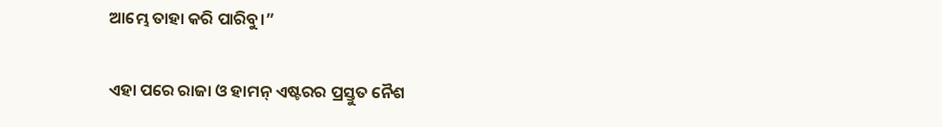ଆମ୍ଭେ ତାହା କରି ପାରିବୁ।”

ଏହା ପରେ ରାଜା ଓ ହାମନ୍ ଏଷ୍ଟରର ପ୍ରସ୍ତୁତ ନୈଶ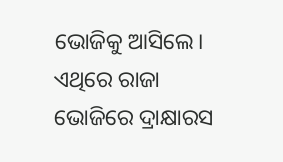ଭୋଜିକୁ ଆସିଲେ। ଏଥିରେ ରାଜା ଭୋଜିରେ ଦ୍ରାକ୍ଷାରସ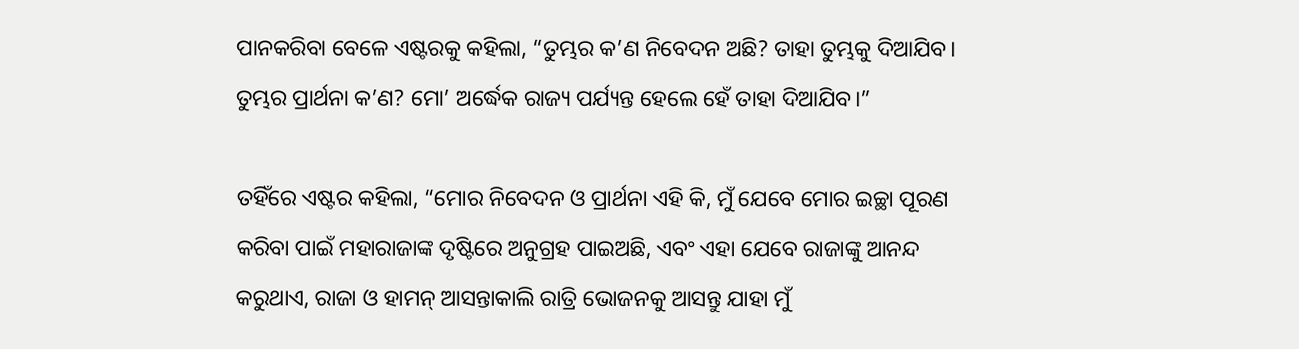ପାନକରିବା ବେଳେ ଏଷ୍ଟରକୁ କହିଲା, “ତୁମ୍ଭର କ’ଣ ନିବେଦନ ଅଛି? ତାହା ତୁମ୍ଭକୁ ଦିଆଯିବ। ତୁମ୍ଭର ପ୍ରାର୍ଥନା କ’ଣ? ମୋ’ ଅର୍ଦ୍ଧେକ ରାଜ୍ୟ ପର୍ଯ୍ୟନ୍ତ ହେଲେ ହେଁ ତାହା ଦିଆଯିବ।”

ତହିଁରେ ଏଷ୍ଟର କହିଲା, “ମୋର ନିବେଦନ ଓ ପ୍ରାର୍ଥନା ଏହି କି, ମୁଁ ଯେବେ ମୋର ଇଚ୍ଛା ପୂରଣ କରିବା ପାଇଁ ମହାରାଜାଙ୍କ ଦୃଷ୍ଟିରେ ଅନୁଗ୍ରହ ପାଇଅଛି, ଏବଂ ଏହା ଯେବେ ରାଜାଙ୍କୁ ଆନନ୍ଦ କରୁଥାଏ, ରାଜା ଓ ହାମନ୍ ଆସନ୍ତାକାଲି ରାତ୍ରି ଭୋଜନକୁ ଆସନ୍ତୁ ଯାହା ମୁଁ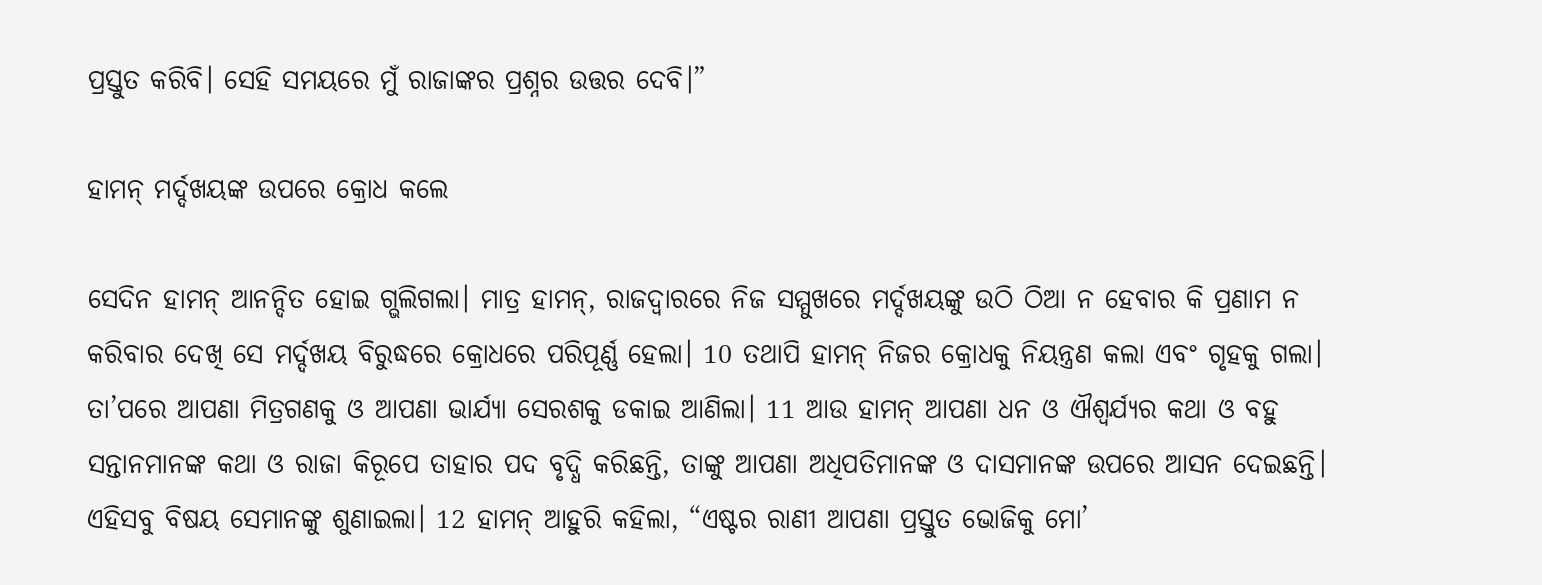ପ୍ରସ୍ତୁତ କରିବି। ସେହି ସମୟରେ ମୁଁ ରାଜାଙ୍କର ପ୍ରଶ୍ନର ଉତ୍ତର ଦେବି।”

ହାମନ୍ ମର୍ଦ୍ଦଖୟଙ୍କ ଉପରେ କ୍ରୋଧ କଲେ

ସେଦିନ ହାମନ୍ ଆନନ୍ଦିତ ହୋଇ ଗ୍ଭଲିଗଲା। ମାତ୍ର ହାମନ୍, ରାଜଦ୍ୱାରରେ ନିଜ ସମ୍ମୁଖରେ ମର୍ଦ୍ଦଖୟଙ୍କୁ ଉଠି ଠିଆ ନ ହେବାର କି ପ୍ରଣାମ ନ କରିବାର ଦେଖି ସେ ମର୍ଦ୍ଦଖୟ ବିରୁଦ୍ଧରେ କ୍ରୋଧରେ ପରିପୂର୍ଣ୍ଣ ହେଲା। 10 ତଥାପି ହାମନ୍ ନିଜର କ୍ରୋଧକୁ ନିୟନ୍ତ୍ରଣ କଲା ଏବଂ ଗୃହକୁ ଗଲା। ତା’ପରେ ଆପଣା ମିତ୍ରଗଣକୁ ଓ ଆପଣା ଭାର୍ଯ୍ୟା ସେରଶକୁ ଡକାଇ ଆଣିଲା। 11 ଆଉ ହାମନ୍ ଆପଣା ଧନ ଓ ଐଶ୍ୱର୍ଯ୍ୟର କଥା ଓ ବହୁ ସନ୍ତାନମାନଙ୍କ କଥା ଓ ରାଜା କିରୂପେ ତାହାର ପଦ ବୃଦ୍ଧି କରିଛନ୍ତି, ତାଙ୍କୁ ଆପଣା ଅଧିପତିମାନଙ୍କ ଓ ଦାସମାନଙ୍କ ଉପରେ ଆସନ ଦେଇଛନ୍ତି। ଏହିସବୁ ବିଷୟ ସେମାନଙ୍କୁ ଶୁଣାଇଲା। 12 ହାମନ୍ ଆହୁରି କହିଲା, “ଏଷ୍ଟର ରାଣୀ ଆପଣା ପ୍ରସ୍ତୁତ ଭୋଜିକୁ ମୋ’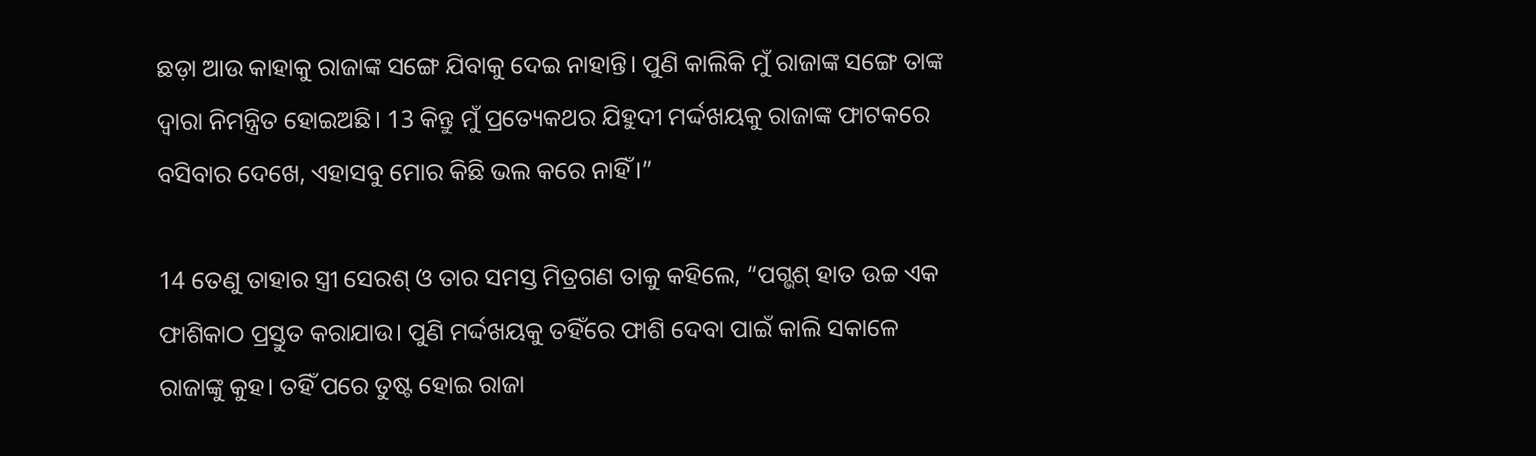ଛଡ଼ା ଆଉ କାହାକୁ ରାଜାଙ୍କ ସଙ୍ଗେ ଯିବାକୁ ଦେଇ ନାହାନ୍ତି। ପୁଣି କାଲିକି ମୁଁ ରାଜାଙ୍କ ସଙ୍ଗେ ତାଙ୍କ ଦ୍ୱାରା ନିମନ୍ତ୍ରିତ ହୋଇଅଛି। 13 କିନ୍ତୁ ମୁଁ ପ୍ରତ୍ୟେକଥର ଯିହୁଦୀ ମର୍ଦ୍ଦଖୟକୁ ରାଜାଙ୍କ ଫାଟକରେ ବସିବାର ଦେଖେ, ଏହାସବୁ ମୋର କିଛି ଭଲ କରେ ନାହିଁ।”

14 ତେଣୁ ତାହାର ସ୍ତ୍ରୀ ସେରଶ୍ ଓ ତାର ସମସ୍ତ ମିତ୍ରଗଣ ତାକୁ କହିଲେ, “ପଗ୍ଭଶ୍ ହାତ ଉଚ୍ଚ ଏକ ଫାଶିକାଠ ପ୍ରସ୍ତୁତ କରାଯାଉ। ପୁଣି ମର୍ଦ୍ଦଖୟକୁ ତହିଁରେ ଫାଶି ଦେବା ପାଇଁ କାଲି ସକାଳେ ରାଜାଙ୍କୁ କୁହ। ତହିଁ ପରେ ତୁଷ୍ଟ ହୋଇ ରାଜା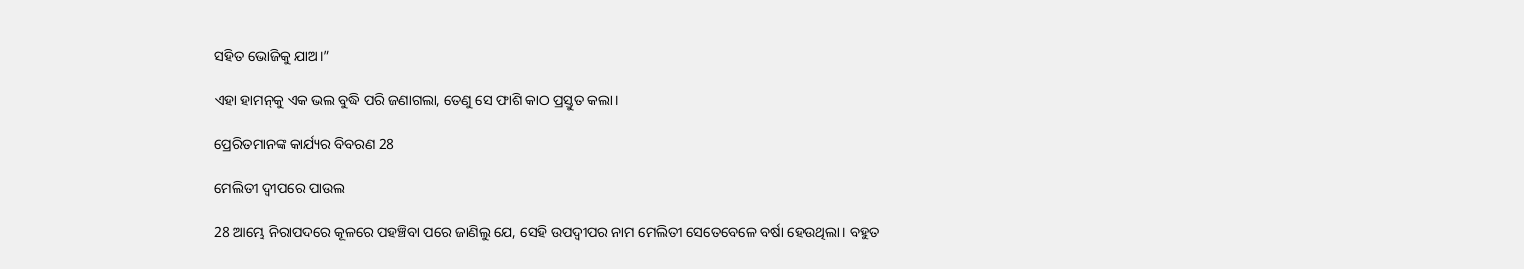ସହିତ ଭୋଜିକୁ ଯାଅ।”

ଏହା ହାମ‌ନ୍‌କୁ ଏକ ଭଲ ବୁଦ୍ଧି ପରି ଜଣାଗଲା, ତେଣୁ ସେ ଫାଶି କାଠ ପ୍ରସ୍ତୁତ କଲା।

ପ୍ରେରିତମାନଙ୍କ କାର୍ଯ୍ୟର ବିବରଣ 28

ମେଲିତୀ ଦ୍ୱୀପରେ ପାଉଲ

28 ଆମ୍ଭେ ନିରାପଦରେ କୂଳରେ ପହଞ୍ଚିବା ପରେ ଜାଣିଲୁ ଯେ, ସେହି ଉପଦ୍ୱୀପର ନାମ ମେଲିତୀ ସେତେବେଳେ ବର୍ଷା ହେଉଥିଲା। ବହୁତ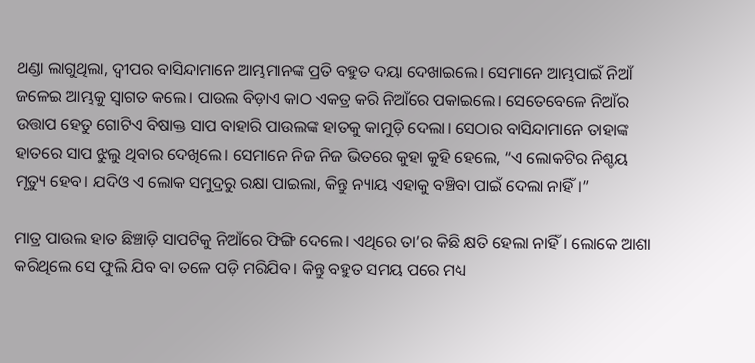ଥଣ୍ଡା ଲାଗୁଥିଲା, ଦ୍ୱୀପର ବାସିନ୍ଦାମାନେ ଆମ୍ଭମାନଙ୍କ ପ୍ରତି ବହୁତ ଦୟା ଦେଖାଇଲେ। ସେମାନେ ଆମ୍ଭପାଇଁ ନିଆଁ ଜଳେଇ ଆମ୍ଭକୁ ସ୍ୱାଗତ କଲେ। ପାଉଲ ବିଡ଼ାଏ କାଠ ଏକତ୍ର କରି ନିଆଁରେ ପକାଇଲେ। ସେତେବେଳେ ନିଆଁର ଉତ୍ତାପ ହେତୁ ଗୋଟିଏ ବିଷାକ୍ତ ସାପ ବାହାରି ପାଉଲଙ୍କ ହାତକୁ କାମୁଡ଼ି ଦେଲା। ସେଠାର ବାସିନ୍ଦାମାନେ ତାହାଙ୍କ ହାତରେ ସାପ ଝୁଲୁ ଥିବାର ଦେଖିଲେ। ସେମାନେ ନିଜ ନିଜ ଭିତରେ କୁହା କୁହି ହେଲେ, “ଏ ଲୋକଟିର ନିଶ୍ଚୟ ମୃତ୍ୟୁ ହେବ। ଯଦିଓ ଏ ଲୋକ ସମୁଦ୍ରରୁ ରକ୍ଷା ପାଇଲା, କିନ୍ତୁ ନ୍ୟାୟ ଏହାକୁ ବଞ୍ଚିବା ପାଇଁ ଦେଲା ନାହିଁ।”

ମାତ୍ର ପାଉଲ ହାତ ଛିଞ୍ଚାଡ଼ି ସାପଟିକୁ ନିଆଁରେ ଫିଙ୍ଗି ଦେଲେ। ଏଥିରେ ତା’ର କିଛି କ୍ଷତି ହେଲା ନାହିଁ। ଲୋକେ ଆଶା କରିଥିଲେ ସେ ଫୁଲି ଯିବ ବା ତଳେ ପଡ଼ି ମରିଯିବ। କିନ୍ତୁ ବହୁତ ସମୟ ପରେ ମଧ୍ୟ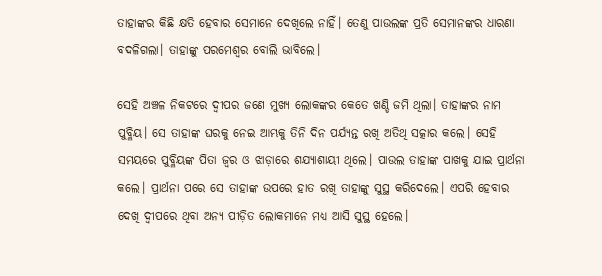ତାହାଙ୍କର କିଛି କ୍ଷତି ହେବାର ସେମାନେ ଦେଖିଲେ ନାହିଁ। ତେଣୁ ପାଉଲଙ୍କ ପ୍ରତି ସେମାନଙ୍କର ଧାରଣା ବଦଳିଗଲା। ତାହାଙ୍କୁ ପରମେଶ୍ୱର ବୋଲି ଭାବିଲେ।

ସେହି ଅଞ୍ଚଳ ନିକଟରେ ଦ୍ୱୀପର ଜଣେ ମୁଖ୍ୟ ଲୋକଙ୍କର କେତେ ଖଣ୍ଡି ଜମି ଥିଲା। ତାହାଙ୍କର ନାମ ପୁବ୍ଳିୟ। ସେ ତାହାଙ୍କ ଘରକୁ ନେଇ ଆମ୍ଭକୁ ତିନି ଦିନ ପର୍ଯ୍ୟନ୍ତ ରଖି ଅତିଥି ସତ୍କାର କଲେ। ସେହି ସମୟରେ ପୁବ୍ଳିୟଙ୍କ ପିତା ଜ୍ୱର ଓ ଝାଡ଼ାରେ ଶଯ୍ୟାଶାୟୀ ଥିଲେ। ପାଉଲ ତାହାଙ୍କ ପାଖକୁ ଯାଇ ପ୍ରାର୍ଥନା କଲେ। ପ୍ରାର୍ଥନା ପରେ ସେ ତାହାଙ୍କ ଉପରେ ହାତ ରଖି ତାହାଙ୍କୁ ସୁସ୍ଥ କରିଦେଲେ। ଏପରି ହେବାର ଦେଖି ଦ୍ୱୀପରେ ଥିବା ଅନ୍ୟ ପୀଡ଼ିତ ଲୋକମାନେ ମଧ୍ୟ ଆସି ସୁସ୍ଥ ହେଲେ।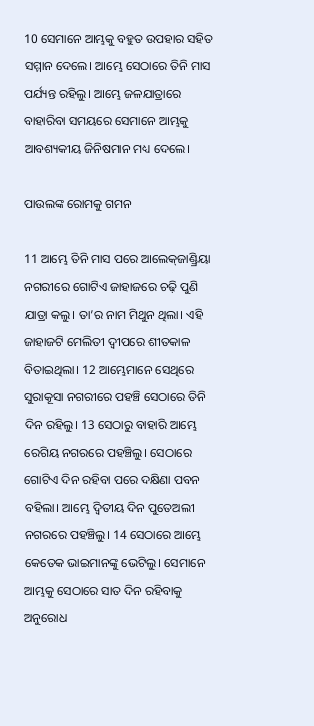10 ସେମାନେ ଆମ୍ଭକୁ ବହୁତ ଉପହାର ସହିତ ସମ୍ମାନ ଦେଲେ। ଆମ୍ଭେ ସେଠାରେ ତିନି ମାସ ପର୍ଯ୍ୟନ୍ତ ରହିଲୁ। ଆମ୍ଭେ ଜଳଯାତ୍ରାରେ ବାହାରିବା ସମୟରେ ସେମାନେ ଆମ୍ଭକୁ ଆବଶ୍ୟକୀୟ ଜିନିଷମାନ ମଧ୍ୟ ଦେଲେ।

ପାଉଲଙ୍କ ରୋମକୁ ଗମନ

11 ଆମ୍ଭେ ତିନି ମାସ ପରେ ଆଲେ‌କ୍‌ଜାଣ୍ଡ୍ରିୟା ନଗରୀରେ ଗୋଟିଏ ଜାହାଜରେ ଚଢ଼ି ପୁଣି ଯାତ୍ରା କଲୁ। ତା’ର ନାମ ମିଥୁନ ଥିଲା। ଏହି ଜାହାଜଟି ମେଲିତୀ ଦ୍ୱୀପରେ ଶୀତକାଳ ବିତାଇଥିଲା। 12 ଆମ୍ଭେମାନେ ସେଥିରେ ସୁରାକୂସା ନଗରୀରେ ପହଞ୍ଚି ସେଠାରେ ତିନି ଦିନ ରହିଲୁ। 13 ସେଠାରୁ ବାହାରି ଆମ୍ଭେ ରେଗିୟ ନଗରରେ ପହଞ୍ଚିଲୁ। ସେଠାରେ ଗୋଟିଏ ଦିନ ରହିବା ପରେ ଦକ୍ଷିଣା ପବନ ବହିଲା। ଆମ୍ଭେ ଦ୍ୱିତୀୟ ଦିନ ପୁତେଅଲୀ ନଗରରେ ପହଞ୍ଚିଲୁ। 14 ସେଠାରେ ଆମ୍ଭେ କେତେକ ଭାଇମାନଙ୍କୁ ଭେଟିଲୁ। ସେମାନେ ଆମ୍ଭକୁ ସେଠାରେ ସାତ ଦିନ ରହିବାକୁ ଅନୁରୋଧ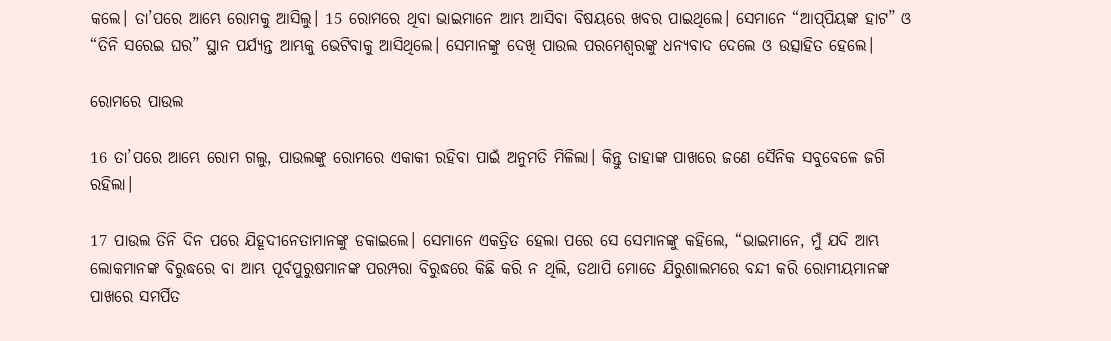କଲେ। ତା’ପରେ ଆମ୍ଭେ ରୋମକୁ ଆସିଲୁ। 15 ରୋମରେ ଥିବା ଭାଇମାନେ ଆମ୍ଭ ଆସିବା ବିଷୟରେ ଖବର ପାଇଥିଲେ। ସେମାନେ “ଆ‌ପ୍‌ପିୟଙ୍କ ହାଟ” ଓ “ତିନି ସରେଇ ଘର” ସ୍ଥାନ ପର୍ଯ୍ୟନ୍ତ ଆମ୍ଭକୁ ଭେଟିବାକୁ ଆସିଥିଲେ। ସେମାନଙ୍କୁ ଦେଖି ପାଉଲ ପରମେଶ୍ୱରଙ୍କୁ ଧନ୍ୟବାଦ ଦେଲେ ଓ ଉତ୍ସାହିତ ହେଲେ।

ରୋମରେ ପାଉଲ

16 ତା’ପରେ ଆମ୍ଭେ ରୋମ ଗଲୁ, ପାଉଲଙ୍କୁ ରୋମରେ ଏକାକୀ ରହିବା ପାଇଁ ଅନୁମତି ମିଳିଲା। କିନ୍ତୁ ତାହାଙ୍କ ପାଖରେ ଜଣେ ସୈନିକ ସବୁବେଳେ ଜଗି ରହିଲା।

17 ପାଉଲ ତିନି ଦିନ ପରେ ଯିହୂଦୀନେତାମାନଙ୍କୁ ଡକାଇଲେ। ସେମାନେ ଏକତ୍ରିତ ହେଲା ପରେ ସେ ସେମାନଙ୍କୁ କହିଲେ, “ଭାଇମାନେ, ମୁଁ ଯଦି ଆମ୍ଭ ଲୋକମାନଙ୍କ ବିରୁଦ୍ଧରେ ବା ଆମ୍ଭ ପୂର୍ବପୁରୁଷମାନଙ୍କ ପରମ୍ପରା ବିରୁଦ୍ଧରେ କିଛି କରି ନ ଥିଲି, ତଥାପି ମୋତେ ଯିରୁଶାଲମରେ ବନ୍ଦୀ କରି ରୋମୀୟମାନଙ୍କ ପାଖରେ ସମର୍ପିତ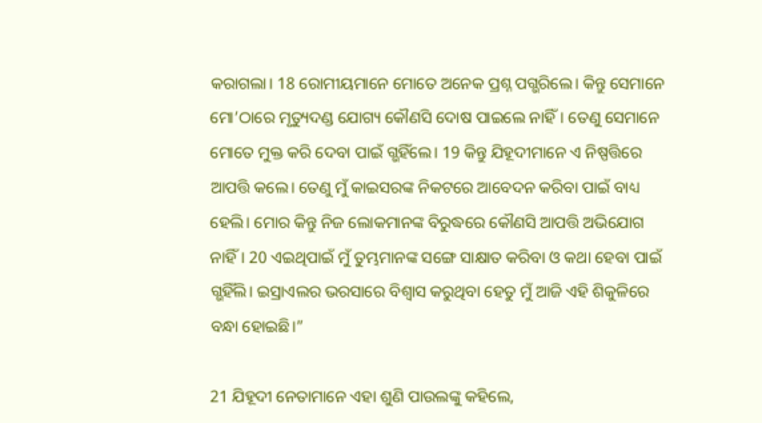କରାଗଲା। 18 ରୋମୀୟମାନେ ମୋତେ ଅନେକ ପ୍ରଶ୍ନ ପଗ୍ଭରିଲେ। କିନ୍ତୁ ସେମାନେ ମୋ’ଠାରେ ମୃତ୍ୟୁଦଣ୍ଡ ଯୋଗ୍ୟ କୌଣସି ଦୋଷ ପାଇଲେ ନାହିଁ। ତେଣୁ ସେମାନେ ମୋତେ ମୁକ୍ତ କରି ଦେବା ପାଇଁ ଗ୍ଭହିଁଲେ। 19 କିନ୍ତୁ ଯିହୂଦୀମାନେ ଏ ନିଷ୍ପତ୍ତିରେ ଆପତ୍ତି କଲେ। ତେଣୁ ମୁଁ କାଇସରଙ୍କ ନିକଟରେ ଆବେଦନ କରିବା ପାଇଁ ବାଧ୍ୟ ହେଲି। ମୋର କିନ୍ତୁ ନିଜ ଲୋକମାନଙ୍କ ବିରୁଦ୍ଧରେ କୌଣସି ଆପତ୍ତି ଅଭିଯୋଗ ନାହିଁ। 20 ଏଇଥିପାଇଁ ମୁଁ ତୁମ୍ଭମାନଙ୍କ ସଙ୍ଗେ ସାକ୍ଷାତ କରିବା ଓ କଥା ହେବା ପାଇଁ ଗ୍ଭହିଁଲି। ଇସ୍ରାଏଲର ଭରସାରେ ବିଶ୍ୱାସ କରୁଥିବା ହେତୁ ମୁଁ ଆଜି ଏହି ଶିକୁଳିରେ ବନ୍ଧା ହୋଇଛି।”

21 ଯିହୂଦୀ ନେତାମାନେ ଏହା ଶୁଣି ପାଉଲଙ୍କୁ କହିଲେ,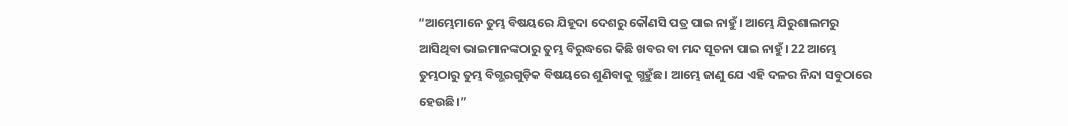“ଆମ୍ଭେମାନେ ତୁମ୍ଭ ବିଷୟରେ ଯିହୂଦା ଦେଶରୁ କୌଣସି ପତ୍ର ପାଇ ନାହୁଁ। ଆମ୍ଭେ ଯିରୁଶାଲମରୁ ଆସିଥିବା ଭାଇମାନଙ୍କଠାରୁ ତୁମ୍ଭ ବିରୁଦ୍ଧରେ କିଛି ଖବର ବା ମନ୍ଦ ସୂଚନା ପାଇ ନାହୁଁ। 22 ଆମ୍ଭେ ତୁମ୍ଭଠାରୁ ତୁମ୍ଭ ବିଗ୍ଭରଗୁଡ଼ିକ ବିଷୟରେ ଶୁଣିବାକୁ ଗ୍ଭହୁଁଛ। ଆମ୍ଭେ ଜାଣୁ ଯେ ଏହି ଦଳର ନିନ୍ଦା ସବୁଠାରେ ହେଉଛି।”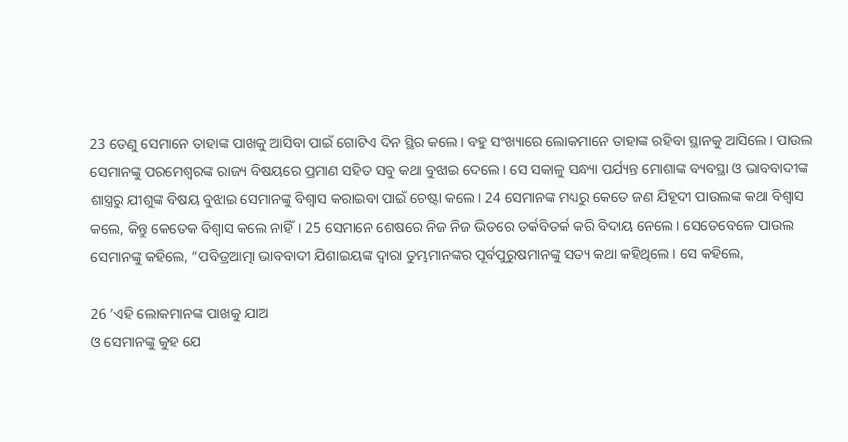23 ତେଣୁ ସେମାନେ ତାହାଙ୍କ ପାଖକୁ ଆସିବା ପାଇଁ ଗୋଟିଏ ଦିନ ସ୍ଥିର କଲେ। ବହୁ ସଂଖ୍ୟାରେ ଲୋକମାନେ ତାହାଙ୍କ ରହିବା ସ୍ଥାନକୁ ଆସିଲେ। ପାଉଲ ସେମାନଙ୍କୁ ପରମେଶ୍ୱରଙ୍କ ରାଜ୍ୟ ବିଷୟରେ ପ୍ରମାଣ ସହିତ ସବୁ କଥା ବୁଝାଇ ଦେଲେ। ସେ ସକାଳୁ ସନ୍ଧ୍ୟା ପର୍ଯ୍ୟନ୍ତ ମୋଶାଙ୍କ ବ୍ୟବସ୍ଥା ଓ ଭାବବାଦୀଙ୍କ ଶାସ୍ତ୍ରରୁ ଯୀଶୁଙ୍କ ବିଷୟ ବୁଝାଇ ସେମାନଙ୍କୁ ବିଶ୍ୱାସ କରାଇବା ପାଇଁ ଚେଷ୍ଟା କଲେ। 24 ସେମାନଙ୍କ ମଧ୍ୟରୁ କେତେ ଜଣ ଯିହୂଦୀ ପାଉଲଙ୍କ କଥା ବିଶ୍ୱାସ କଲେ, କିନ୍ତୁ କେତେକ ବିଶ୍ୱାସ କଲେ ନାହିଁ। 25 ସେମାନେ ଶେଷରେ ନିଜ ନିଜ ଭିତରେ ତର୍କବିତର୍କ କରି ବିଦାୟ ନେଲେ। ସେତେବେଳେ ପାଉଲ ସେମାନଙ୍କୁ କହିଲେ, “ପବିତ୍ରଆତ୍ମା ଭାବବାଦୀ ଯିଶାଇୟଙ୍କ ଦ୍ୱାରା ତୁମ୍ଭମାନଙ୍କର ପୂର୍ବପୁରୁଷମାନଙ୍କୁ ସତ୍ୟ କଥା କହିଥିଲେ। ସେ କହିଲେ,

26 ‘ଏହି ଲୋକମାନଙ୍କ ପାଖକୁ ଯାଅ
ଓ ସେମାନଙ୍କୁ କୁହ ଯେ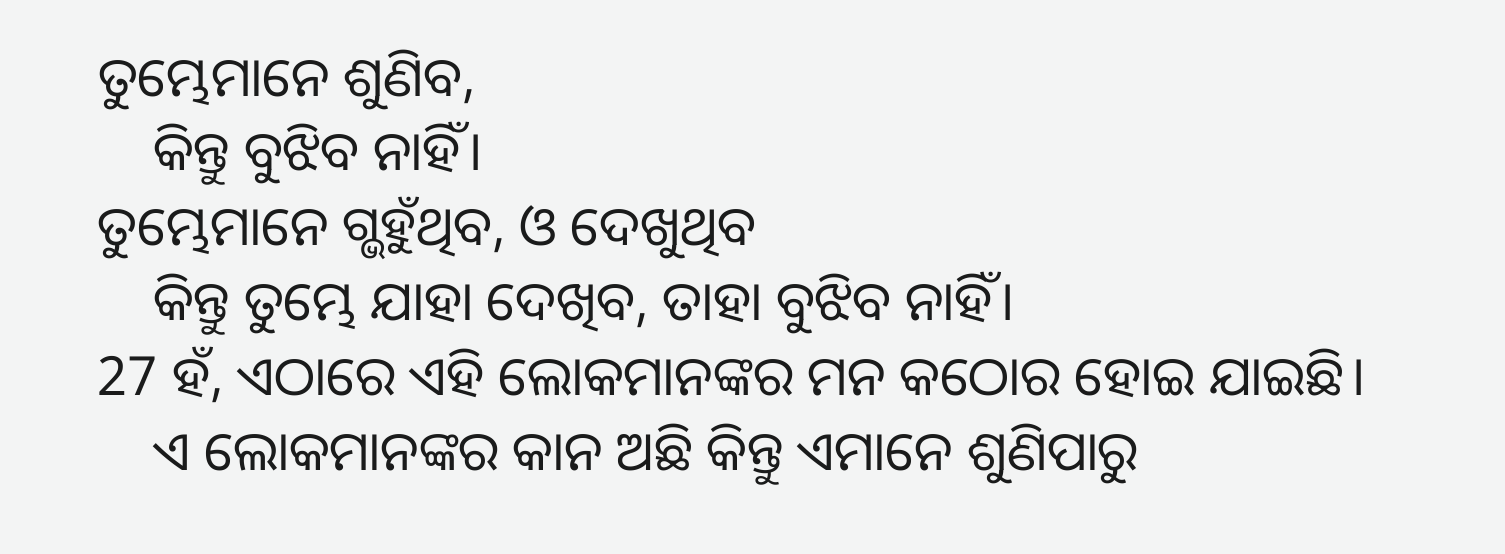ତୁମ୍ଭେମାନେ ଶୁଣିବ,
    କିନ୍ତୁ ବୁଝିବ ନାହିଁ।
ତୁମ୍ଭେମାନେ ଗ୍ଭହୁଁଥିବ, ଓ ଦେଖୁଥିବ
    କିନ୍ତୁ ତୁମ୍ଭେ ଯାହା ଦେଖିବ, ତାହା ବୁଝିବ ନାହିଁ।
27 ହଁ, ଏଠାରେ ଏହି ଲୋକମାନଙ୍କର ମନ କଠୋର ହୋଇ ଯାଇଛି।
    ଏ ଲୋକମାନଙ୍କର କାନ ଅଛି କିନ୍ତୁ ଏମାନେ ଶୁଣିପାରୁ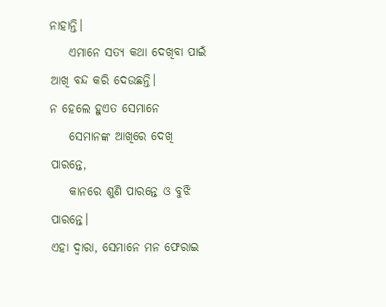ନାହାନ୍ତି।
    ଏମାନେ ସତ୍ୟ କଥା ଦେଖିବା ପାଇଁ ଆଖି ବନ୍ଦ କରି ଦେଉଛନ୍ତି।
ନ ହେଲେ ହୁଏତ ସେମାନେ
    ସେମାନଙ୍କ ଆଖିରେ ଦେଖି ପାରନ୍ତେ,
    କାନରେ ଶୁଣି ପାରନ୍ତେ ଓ ବୁଝି ପାରନ୍ତେ।
ଏହା ଦ୍ୱାରା, ସେମାନେ ମନ ଫେରାଇ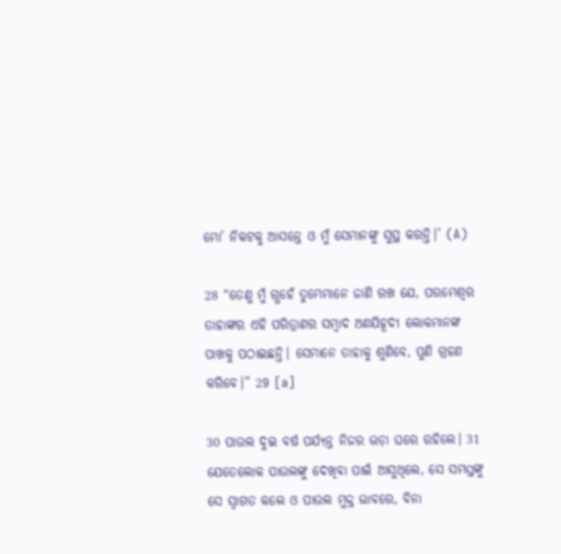ମୋ’ ନିକଟକୁ ଆସନ୍ତେ ଓ ମୁଁ ସେମାନଙ୍କୁ ସୁସ୍ଥ କରନ୍ତି।’ (A)

28 “ତେଣୁ ମୁଁ ଗ୍ଭହେଁ ତୁମ୍ଭେମାନେ ଜାଣି ରଖ ଯେ, ପରମେଶ୍ୱର ତାହାଙ୍କର ଏହି ପରିତ୍ରାଣର ସମ୍ବାଦ ଅଣଯିହୂଦୀ ଲୋକମାନଙ୍କ ପାଖକୁ ପଠାଇଛନ୍ତି। ସେମାନେ ତାହାକୁ ଶୁଣିବେ, ପୁଣି ଗ୍ରହଣ କରିବେ।” 29 [a]

30 ପାଉଲ ଦୁଇ ବର୍ଷ ପର୍ଯ୍ୟନ୍ତ ନିଜର ଭଡ଼ା ଘରେ ରହିଲେ। 31 ଯେତେଲୋକ ପାଉଲଙ୍କୁ ଦେଖିବା ପାଇଁ ଆସୁଥିଲେ, ସେ ସମସ୍ତଙ୍କୁ ସେ ସ୍ୱାଗତ କଲେ ଓ ପାଉଲ ମୁକ୍ତ ଭାବରେ, ବିନା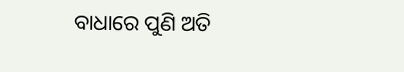ବାଧାରେ ପୁଣି ଅତି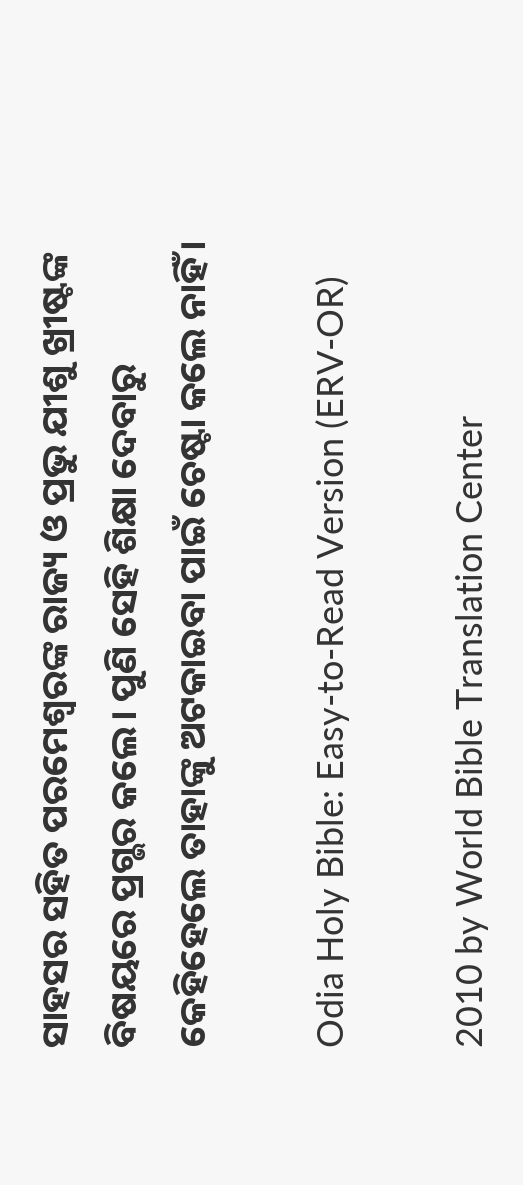ସାହସର ସହିତ ପରମେଶ୍ୱରଙ୍କ ରାଜ୍ୟ ଓ ପ୍ରଭୁ ଯୀଶୁ ଖ୍ରୀଷ୍ଟଙ୍କ ବିଷୟରେ ପ୍ରଗ୍ଭର କଲେ। ପୁଣି ସେହି ଶିକ୍ଷା ଦେବାରୁ କେହିହେଲେ ତାହାଙ୍କୁ ଅଟକାଇବା ପାଇଁ ଚେଷ୍ଟା କଲେ ନାହିଁ।

Odia Holy Bible: Easy-to-Read Version (ERV-OR)

2010 by World Bible Translation Center